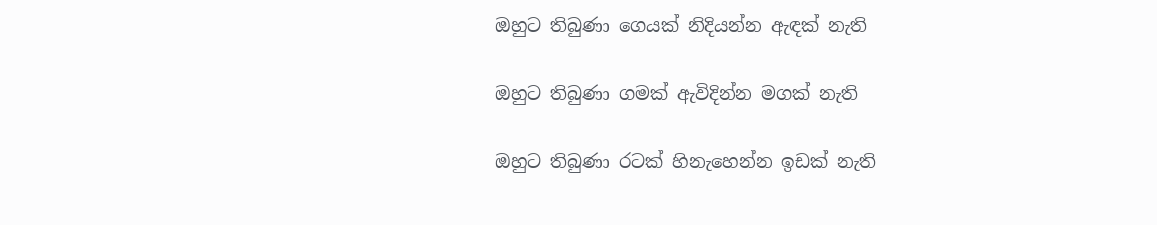ඔහුට තිබුණා ගෙයක් නිදියන්න ඇඳක් නැති

ඔහුට තිබුණා ගමක් ඇවිදින්න මගක් නැති

ඔහුට තිබුණා රටක් හිනැහෙන්න ඉඩක් නැති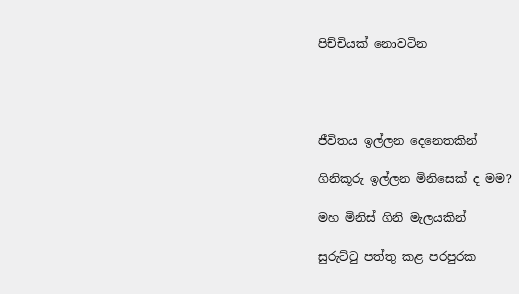පිච්චියක් නොවටින




ජීවිතය ඉල්ලන දෙනෙතකින්

ගිනිකූරු ඉල්ලන මිනිසෙක් ද මම?

මහ මිනිස් ගිනි මැලයකින්

සුරුට්ටු පත්තු කළ පරපුරක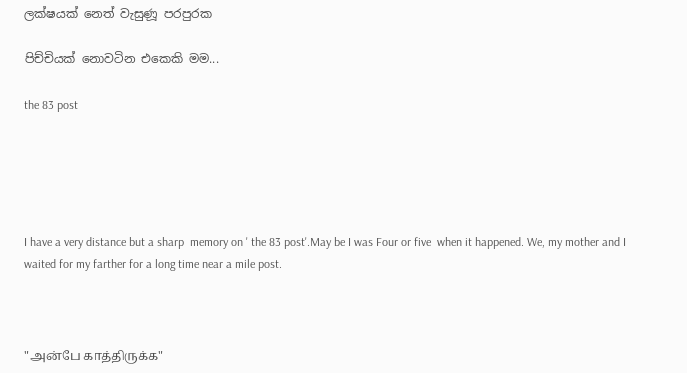ලක්ෂයක් නෙත් වැසුණූ පරපුරක

පිච්චියක් නොවටින එකෙකි මම...

the 83 post





I have a very distance but a sharp  memory on ' the 83 post'.May be I was Four or five  when it happened. We, my mother and I  waited for my farther for a long time near a mile post.



"அன்பே காத்திருக்க"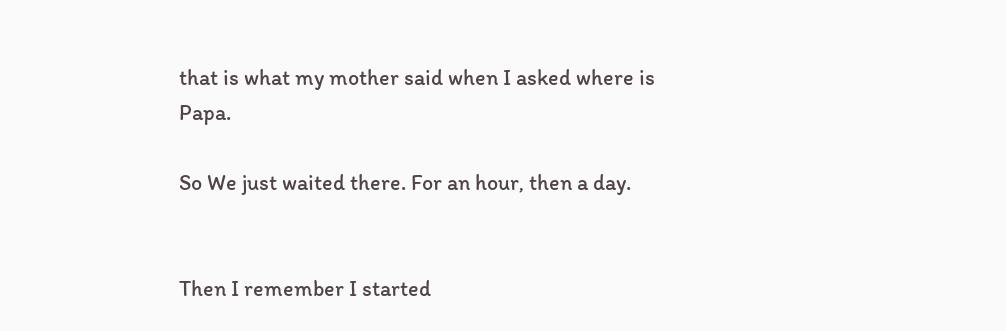that is what my mother said when I asked where is Papa.

So We just waited there. For an hour, then a day.


Then I remember I started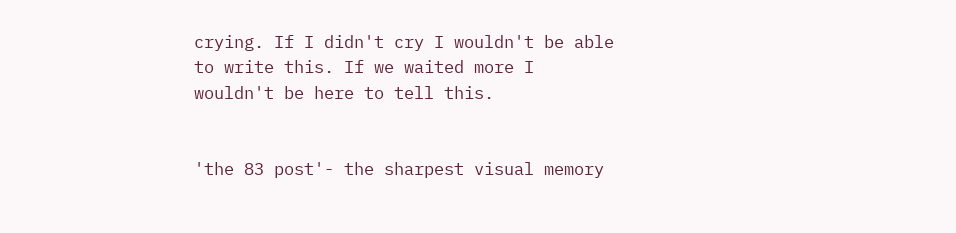crying. If I didn't cry I wouldn't be able to write this. If we waited more I wouldn't be here to tell this.


'the 83 post'- the sharpest visual memory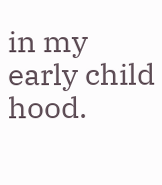in my early child hood.